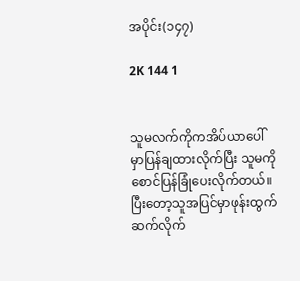အပိုင်း(၁၄၇)

2K 144 1


သူမလက်ကိုကအိပ်ယာပေါ်မှာပြန်ချထားလိုက်ပြီး သူမကိုစောင်ပြန်ခြုံပေးလိုက်တယ်။ပြီးတော့သူအပြင်မှာဖုန်းထွက်ဆက်လိုက်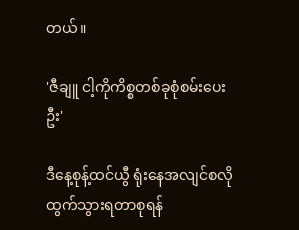တယ်။

'ဇီချူ ငါ့ကိုကိစ္စတစ်ခုစုံစမ်းပေးဦး'

ဒီနေ့စုန့်ထင်ယွီ ရုံးနေအလျင်စလိုထွက်သွားရတာစုရန်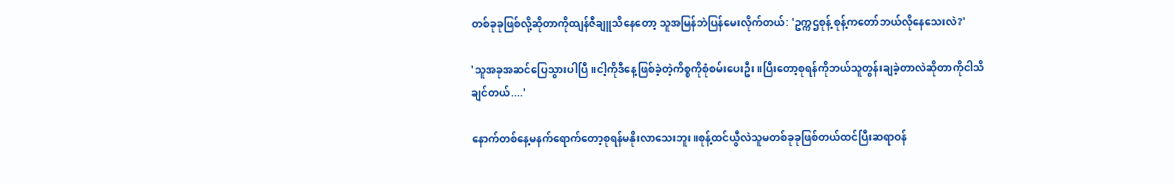တစ်ခုခုဖြစ်လို့ဆိုတာကိုထျန်ဇီချူသိနေတော့ သူအ‌မြန်ဘဲပြန်မေးလိုက်တယ်: 'ဥက္ကဌစုန့် စုန့်ကတော်ဘယ်လိုနေသေးလဲ?'

'သူအခုအဆင်ပြေသွားပါပြီ။ငါ့ကိုဒီနေ့ဖြစ်ခဲ့တဲ့ကိစ္စကိုစုံစမ်းပေးဦး။ပြီးတော့စုရန်ကိုဘယ်သူတွန်းချခဲ့တာလဲဆိုတာကိုငါသိချင်တယ်....'

နောက်တစ်နေ့မနက်ရောက်တော့စုရန်မနိုးလာသေးဘူး။စုန့်ထင်ယွီလဲသူမတစ်ခုခုဖြစ်တယ်ထင်ပြီးဆရာဝန်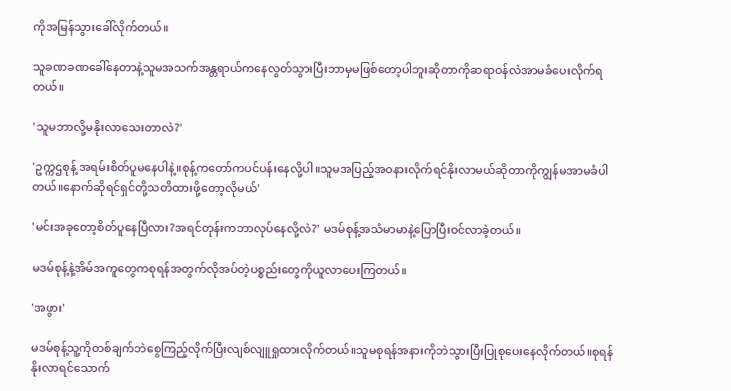ကိုအမြန်သွားခေါ်လိုက်တယ်။

သူခဏခဏခေါ်နေတာနဲ့သူမအသက်အန္တရာယ်ကနေလွတ်သွားပြီးဘာမှမဖြစ်တော့ပါဘူးဆိုတာကိုဆရာဝန်လဲအာမခံပေးလိုက်ရတယ်။

'သူမဘာလို့မနိုးလာသေးတာလဲ?'

'ဥက္ကဌစုန့် အရမ်းစိတ်ပူမနေပါနဲ့။စုန့်ကတော်ကပင်ပန်းနေလို့ပါ။သူမအပြည့်အဝနားလိုက်ရင်နိုးလာမယ်ဆိုတာကိုကျွန်မအာမခံပါတယ်။နောက်ဆိုရင်ရှင်တို့သတိထားဖို့တော့လိုမယ်'

'မင်းအခုတော့စိတ်ပူနေပြီလား?အရင်တုန်းကဘာလုပ်နေလို့လဲ?' မဒမ်စုန့်အသံမာမာနဲ့ပြောပြီးဝင်လာခဲ့တယ်။

မဒမ်စုန့်နဲ့အိမ်အကူတွေကစုရန်အတွက်လိုအပ်တဲ့ပစ္စည်းတွေကိုယူလာပေးကြတယ်။

'အဖွား'

မဒမ်စုန့်သူ့ကိုတစ်ချက်ဘဲစွေကြည့်လိုက်ပြီးလျစ်လျူရှုထားလိုက်တယ်။သူမစုရန်အနားကိုဘဲသွားပြီးပြုစုပေးနေလိုက်တယ်။စုရန်နိုးလာရင်သောက်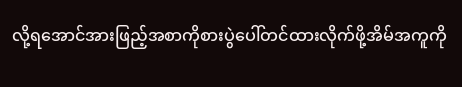လို့ရအောင်အားဖြည့်အစာကိုစားပွဲပေါ်တင်ထားလိုက်ဖို့အိမ်အကူကို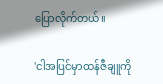ပြောလိုက်တယ်။

'ငါအပြင်မှာထန်ဇီချူကို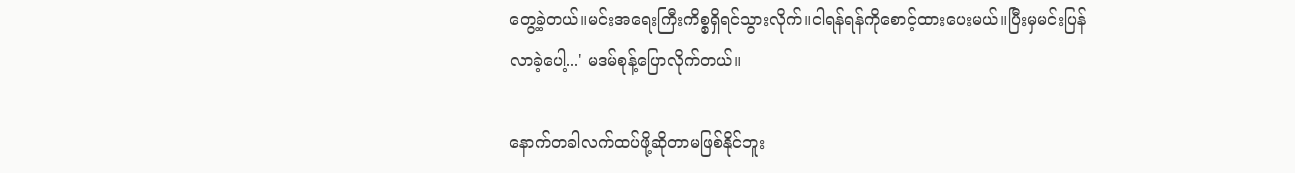တွေ့ခဲ့တယ်။မင်းအရေးကြီးကိစ္စရှိရင်သွားလိုက်။ငါရန်ရန်ကိုစောင့်ထားပေးမယ်။ပြီးမှမင်းပြန်လာခဲ့ပေါ့...' မဒမ်စုန့်ပြောလိုက်တယ်။

နောက်တခါလက်ထပ်ဖို့ဆိုတာမဖြစ်နိုင်ဘူး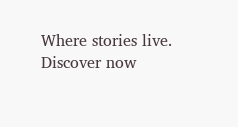Where stories live. Discover now